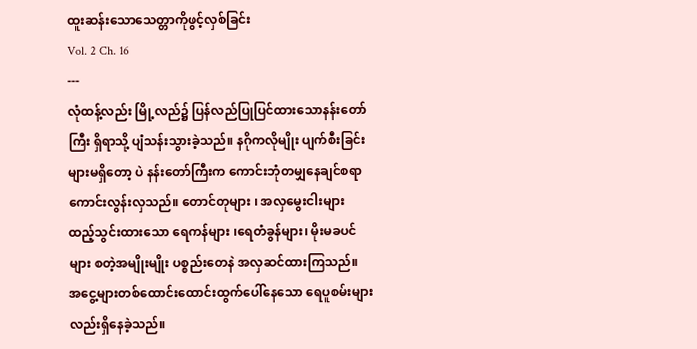ထူးဆန်းသောသေတ္တာကိုဖွင့်လှစ်ခြင်း
Vol. 2 Ch. 16
---
လုံထန့်လည်း မြို့လည်၌ ပြန်လည်ပြုပြင်ထားသောနန်းတော်ကြီး ရှိရာသို့ ပျံသန်းသွားခဲ့သည်။ နဂိုကလိုမျိုး ပျက်စီးခြင်းများမရှိတော့ ပဲ နန်းတော်ကြီးက ကောင်းဘုံတမျှနေချင်စရာကောင်းလွန်းလှသည်။ တောင်တုများ ၊ အလှမွေးငါးများ ထည့်သွင်းထားသော ရေကန်များ ၊ရေတံခွန်များ၊ မိုးမခပင်များ စတဲ့အမျိုးမျိုး ပစ္စည်းတေနဲ အလှဆင်ထားကြသည်။ အငွေ့များတစ်ထောင်းထောင်းထွက်ပေါ်နေသော ရေပူစမ်းများ လည်းရှိနေခဲ့သည်။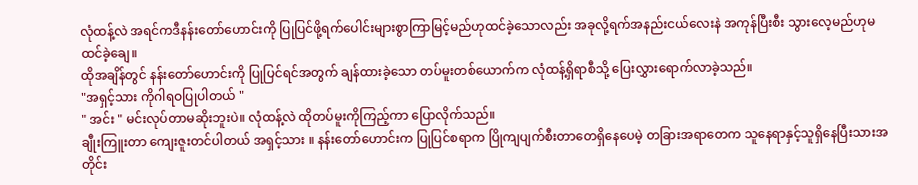လုံထန့်လဲ အရင်ကဒီနန်းတော်ဟောင်းကို ပြုပြင်ဖို့ရက်ပေါင်းများစွာကြာမြင့်မည်ဟုထင်ခဲ့သောလည်း အခုလို့ရက်အနည်းငယ်လေးနဲ အကုန်ပြီးစီး သွားလေ့မည်ဟုမထင်ခဲ့ချေ။
ထိုအချိန်တွင် နန်းတော်ဟောင်းကို ပြုပြင်ရင်အတွက် ချန်ထားခဲ့သော တပ်မူးတစ်ယောက်က လုံထန့်ရှိရာစီသို့ ပြေးလွှားရောက်လာခဲ့သည်။
"အရှင့်သား ကိုဂါရဝပြုပါတယ် "
" အင်း " မင်းလုပ်တာမဆိုးဘူးပဲ။ လုံထန့်လဲ ထိုတပ်မူးကိုကြည့်ကာ ပြောလိုက်သည်။
ချီုးကြူးတာ ကျေးဇူးတင်ပါတယ် အရှင့်သား ။ နန်းတော်ဟောင်းက ပြုပြင်စရာက ပြိုကျပျက်စီးတာတေရှိနေပေမဲ့ တခြားအရာတေက သူနေရာနှင့်သူရှိနေပြီးသားအတိုင်း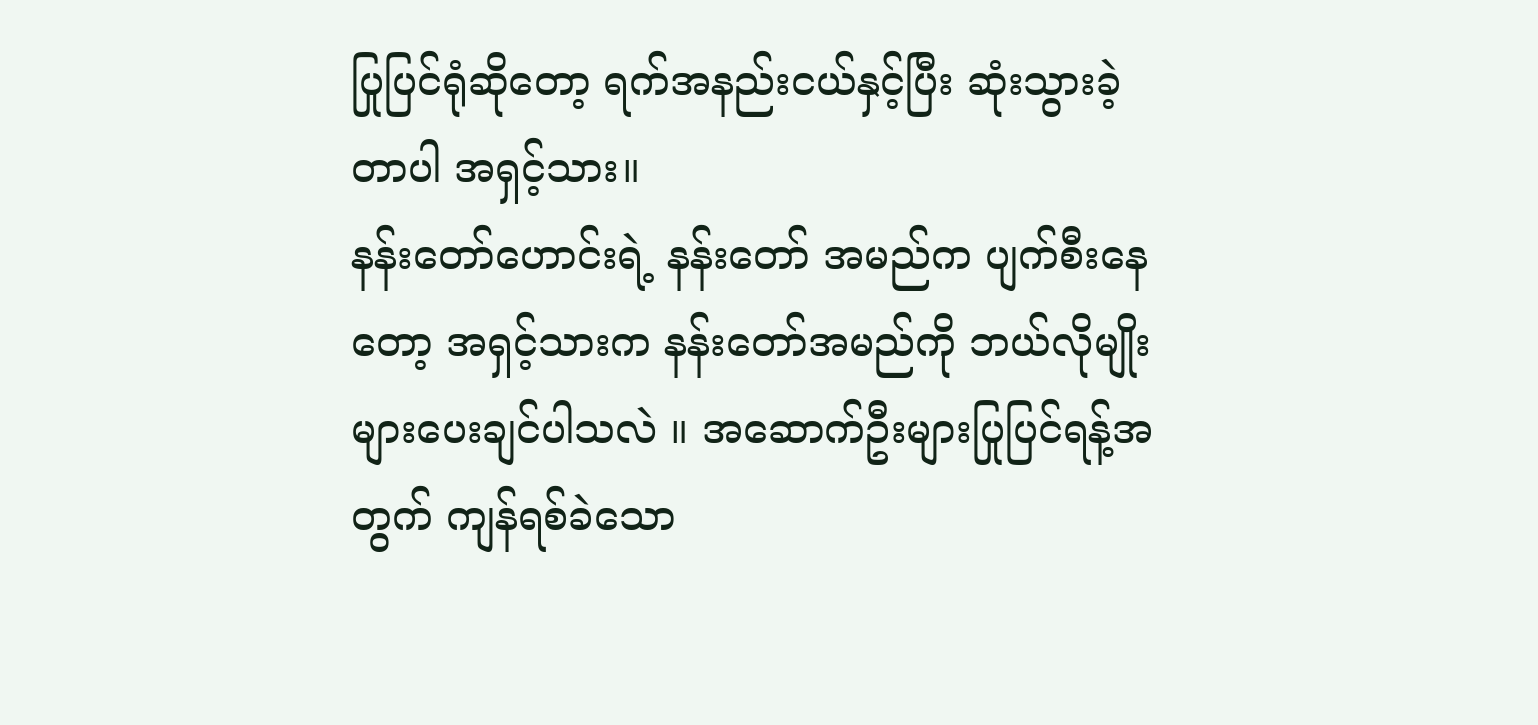ပြုပြင်ရုံဆိုတော့ ရက်အနည်းငယ်နှင့်ပြီး ဆုံးသွားခဲ့တာပါ အရှင့်သား။
နန်းတော်ဟောင်းရဲ့ နန်းတော် အမည်က ပျက်စီးနေတော့ အရှင့်သားက နန်းတော်အမည်ကို ဘယ်လိုမျိုးများပေးချင်ပါသလဲ ။ အဆောက်ဦးများပြုပြင်ရန့်အတွက် ကျန်ရစ်ခဲသော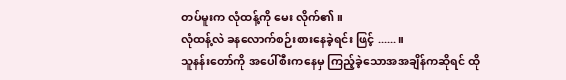တပ်မူးက လုံထန့်ကို မေး လိုက်၏။
လုံထန့်လဲ ခနလောက်စဉ်းစားနေခဲ့ရင်း ဖြင့် ......။
သူနန်းတော်ကို အပေါ်စီးကနေမှ ကြည့်ခဲ့သောအအချိန်ကဆိုရင် ထို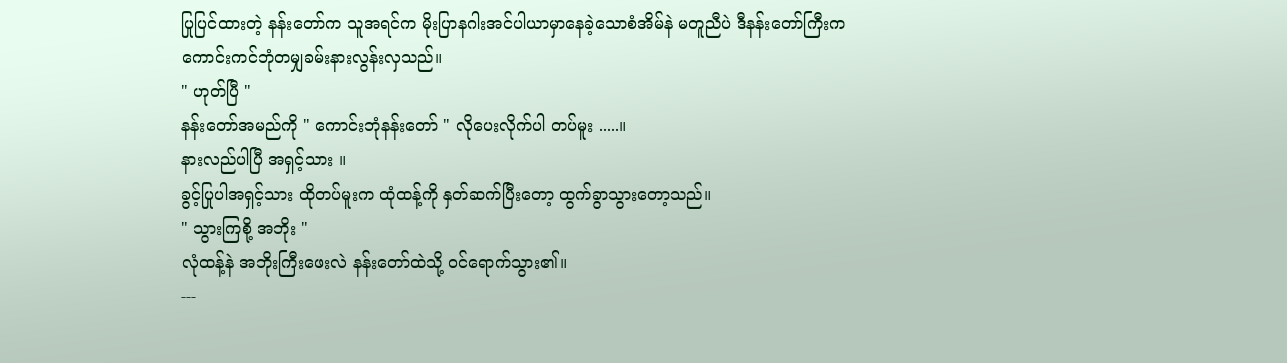ပြုပြင်ထားတဲ့ နန်းတော်က သူအရင်က မိုးပြာနဂါးအင်ပါယာမှာနေခဲ့သောစံအိမ်နဲ မတူညီပဲ ဒီနန်းတော်ကြီးက ကောင်းကင်ဘုံတမျှခမ်းနားလွန်းလှသည်။
" ဟုတ်ပြီ "
နန်းတော်အမည်ကို " ကောင်းဘုံနန်းတော် " လိုပေးလိုက်ပါ တပ်မူး .....။
နားလည်ပါပြီ အရှင့်သား ။
ခွင့်ပြုပါအရှင့်သား ထိုတပ်မူးက ထုံထန့်ကို နှတ်ဆက်ပြီးတော့ ထွက်ခွာသွားတော့သည်။
" သွားကြစို့ အဘိုး "
လုံထန့်နဲ အဘိုးကြီးဖေးလဲ နန်းတော်ထဲသို့ ဝင်ရောက်သွား၏။
---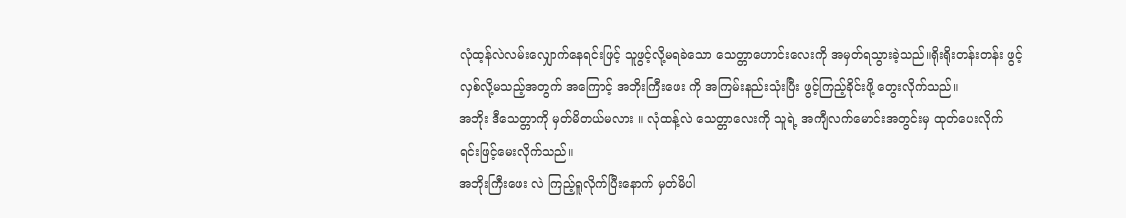လုံထ့န်လဲလမ်းလျှောက်နေရင်းဖြင့် သူဖွင့်လို့မရခဲသော သေတ္တာဟောင်းလေးကို အမှတ်ရသွားခဲ့သည်။ရိုးရိုးတန်းတန်း ဖွင့်လှစ်လို့မသည့်အတွက် အကြောင့် အဘိုးကြီးဖေး ကို အကြမ်းနည်းသုံးပြီး ဖွင့်ကြည့်ခိုင်းဖို့ တွေးလိုက်သည်။
အဘိုး ဒီသေတ္တာကို မှတ်မိတယ်မလား ။ လုံထန့်လဲ သေတ္တာလေးကို သူရဲ့ အကျီလက်မောင်းအတွင်းမှ ထုတ်ပေးလိုက်ရင်းဖြင့်မေးလိုက်သည်။
အဘိုးကြီးဖေး လဲ ကြည့်ရူလိုက်ပြီးနောက် မှတ်မိပါ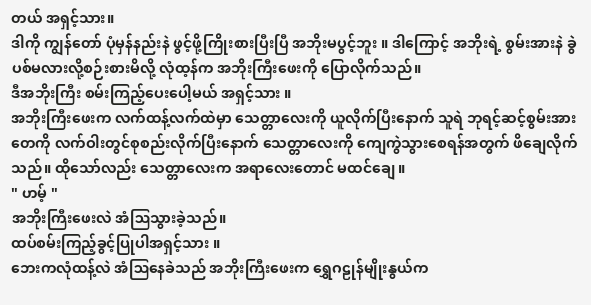တယ် အရှင့်သား။
ဒါကို ကျွန်တော် ပုံမှန်နည်းနဲ ဖွင့်ဖို့ကြိုးစားပြီးပြီ အဘိုးမပွင့်ဘူး ။ ဒါကြောင့် အဘိုးရဲ့ စွမ်းအားနဲ ခွဲပစ်မလားလို့စဉ်းစားမိလို့ လုံထ့န်က အဘိုးကြီးဖေးကို ပြောလိုက်သည်။
ဒီအဘိုးကြီး စမ်းကြည့်ပေးပေါ့မယ် အရှင့်သား ။
အဘိုးကြီးဖေးက လက်ထန့်လက်ထဲမှာ သေတ္တာလေးကို ယူလိုက်ပြီးနောက် သူရဲ ဘုရင့်ဆင့်စွမ်းအားတေကို လက်ဝါးတွင်စုစည်းလိုက်ပြီးနောက် သေတ္တာလေးကို ကျေကွဲသွားစေရန်အတွက် ဖိချေလိုက်သည်။ ထိုသော်လည်း သေတ္တာလေးက အရာလေးတောင် မထင်ချေ။
" ဟမ့် "
အဘိုးကြီးဖေးလဲ အံဩသွားခဲ့သည်။
ထပ်စမ်းကြည့်ခွင့်ပြုပါအရှင့်သား ။
ဘေးကလုံထန့်လဲ အံဩနေခဲသည် အဘိုးကြီးဖေးက ရွှေဂဠုန်မျိုးနွယ်က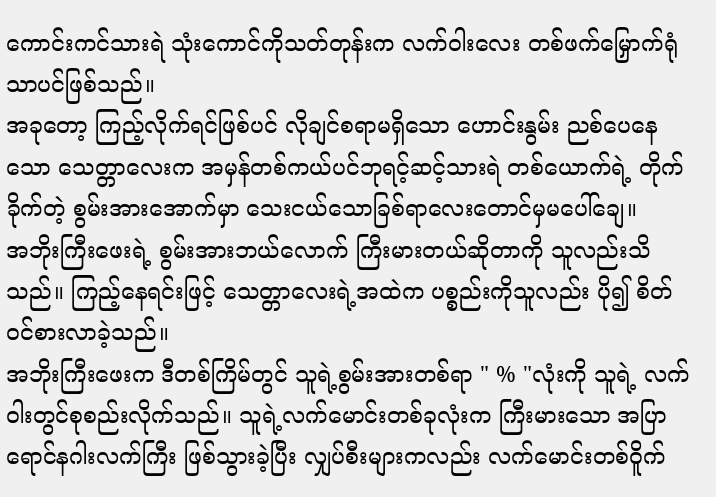ကောင်းကင်သားရဲ သုံးကောင်ကိုသတ်တုန်းက လက်ဝါးလေး တစ်ဖက်မြှောက်ရုံသာပင်ဖြစ်သည်။
အခုတော့ ကြည့်လိုက်ရင်ဖြစ်ပင် လိုချင်စရာမရှိသော ဟောင်းနွမ်း ညစ်ပေနေသော သေတ္တာလေးက အမှန်တစ်ကယ်ပင်ဘုရင့်ဆင့်သားရဲ တစ်ယောက်ရဲ့ တိုက်ခိုက်တဲ့ စွမ်းအားအောက်မှာ သေးငယ်သောခြစ်ရာလေးတောင်မှမပေါ်ချေ။
အဘိုးကြီးဖေးရဲ့ စွမ်းအားဘယ်လောက် ကြီးမားတယ်ဆိုတာကို သူလည်းသိသည်။ ကြည့်နေရင်းဖြင့် သေတ္တာလေးရဲ့အထဲက ပစ္စည်းကိုသူလည်း ပို၍ စိတ်ဝင်စားလာခဲ့သည်။
အဘိုးကြီးဖေးက ဒီတစ်ကြိမ်တွင် သူရဲ့စွမ်းအားတစ်ရာ " % "လုံးကို သူရဲ့ လက်ဝါးတွင်စုစည်းလိုက်သည်။ သူရဲ့လက်မောင်းတစ်ခုလုံးက ကြီးမားသော အပြာရောင်နဂါးလက်ကြီး ဖြစ်သွားခဲ့ပြီး လျှပ်စီးများကလည်း လက်မောင်းတစ်ဝိူက်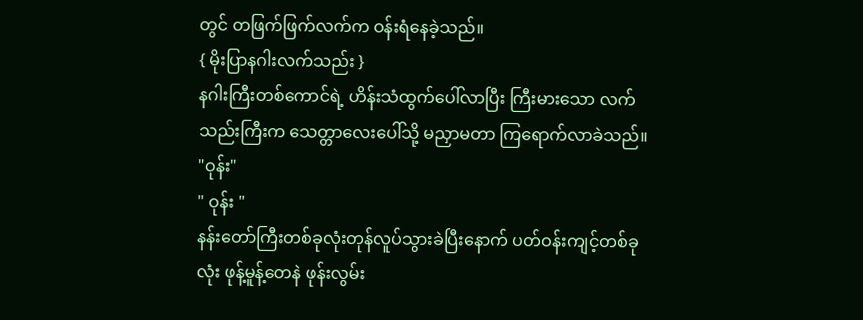တွင် တဖြက်ဖြက်လက်က ဝန်းရံနေခဲ့သည်။
{ မိုးပြာနဂါးလက်သည်း }
နဂါးကြီးတစ်ကောင်ရဲ့ ဟိန်းသံထွက်ပေါ်လာပြီး ကြီးမားသော လက်သည်းကြီးက သေတ္တာလေးပေါ်သို့ မညှာမတာ ကြရောက်လာခဲသည်။
"ဝုန်း"
" ဝုန်း "
နန်းတော်ကြီးတစ်ခုလုံးတုန်လူပ်သွားခဲပြီးနောက် ပတ်ဝန်းကျင့်တစ်ခုလုံး ဖုန့်မူန့်တေနဲ ဖုန်းလွမ်း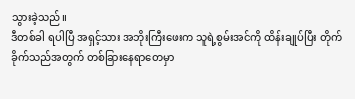သွားခဲ့သည်။
ဒီတစ်ခါ ရပါပြီ အရှင့်သား အဘိုးကြီးဖေးက သူရဲ့စွမ်းအင်ကို ထိန်းချုပ်ပြီး တိုက်ခိုက်သည်အတွက် တစ်ခြားနေရာတေမှာ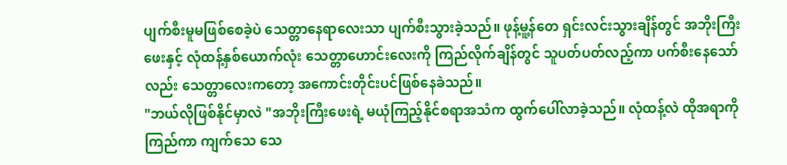ပျက်စီးမူမဖြစ်စေခဲ့ပဲ သေတ္တာနေရာလေးသာ ပျက်စီးသွားခဲ့သည်။ ဖုန့်မူ့န်တေ ရှင်းလင်းသွားချိန်တွင် အဘိုးကြီး ဖေးနှင့် လုံထန့်နှစ်ယောက်လုံး သေတ္တာဟောင်းလေးကို ကြည်လိုက်ချိန်တွင် သူပတ်ပတ်လည့်ကာ ပက်စီးနေသော်လည်း သေတ္တာလေးကတော့ အကောင်းတိုင်းပင်ဖြစ်နေခဲသည်။
"ဘယ်လိုဖြစ်နိုင်မှာလဲ "အဘိုးကြီးဖေးရဲ့ မယုံကြည့်နိုင်စရာအသံက ထွက်ပေါ်လာခဲ့သည်။ လုံထန့်လဲ ထိုအရာကိုကြည်ကာ ကျက်သေ သေ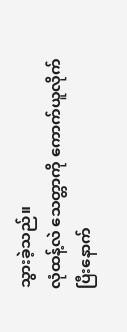သွားခဲ့သည်။
လုံထန့်လဲ သေတ္တာကို ကောက်ယူလိုက်ပြီးနောက်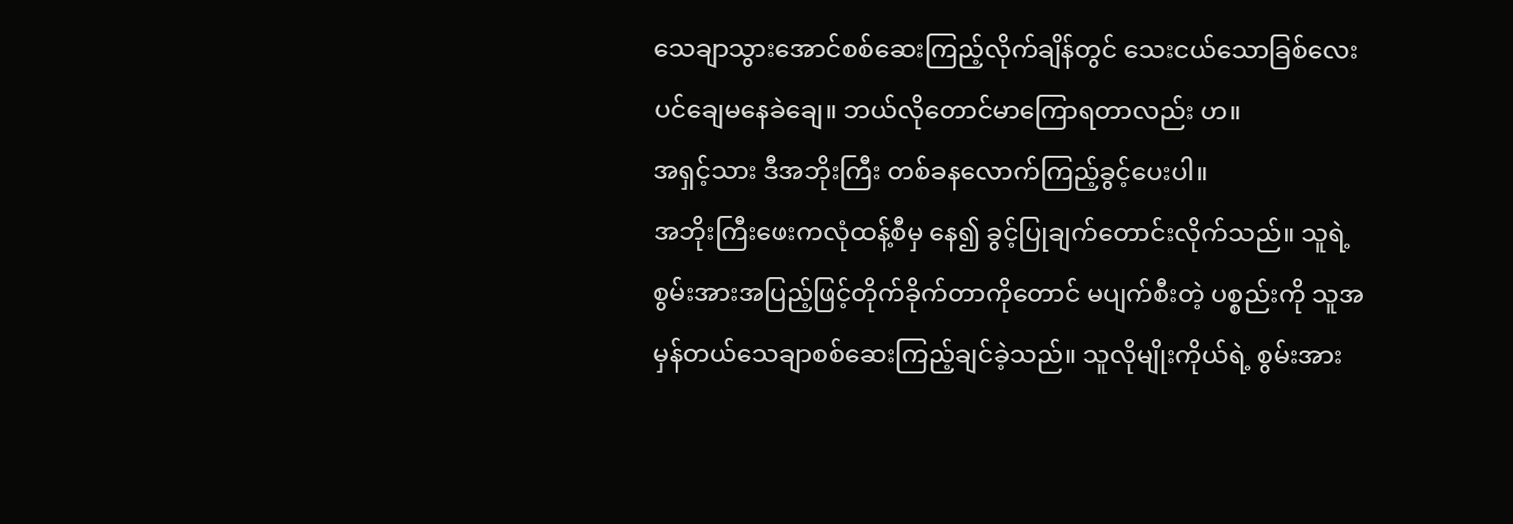သေချာသွားအောင်စစ်ဆေးကြည့်လိုက်ချိန်တွင် သေးငယ်သောခြစ်လေးပင်ချေမနေခဲချေ။ ဘယ်လိုတောင်မာကြောရတာလည်း ဟ။
အရှင့်သား ဒီအဘိုးကြီး တစ်ခနလောက်ကြည့်ခွင့်ပေးပါ။
အဘိုးကြီးဖေးကလုံထန့်စီမှ နေ၍ ခွင့်ပြုချက်တောင်းလိုက်သည်။ သူရဲ့ စွမ်းအားအပြည့်ဖြင့်တိုက်ခိုက်တာကိုတောင် မပျက်စီးတဲ့ ပစ္စည်းကို သူအမှန်တယ်သေချာစစ်ဆေးကြည့်ချင်ခဲ့သည်။ သူလိုမျိုးကိုယ်ရဲ့ စွမ်းအား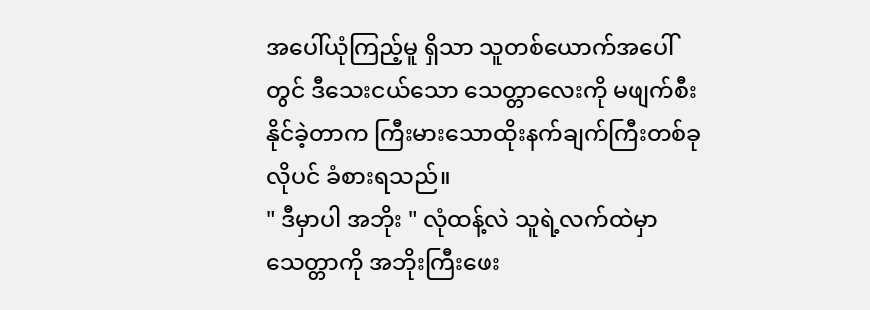အပေါ်ယုံကြည့်မူ ရှိသာ သူတစ်ယောက်အပေါ်တွင် ဒီသေးငယ်သော သေတ္တာလေးကို မဖျက်စီးနိုင်ခဲ့တာက ကြီးမားသောထိုးနက်ချက်ကြီးတစ်ခုလိုပင် ခံစားရသည်။
" ဒီမှာပါ အဘိုး " လုံထန့်လဲ သူရဲ့လက်ထဲမှာသေတ္တာကို အဘိုးကြီးဖေး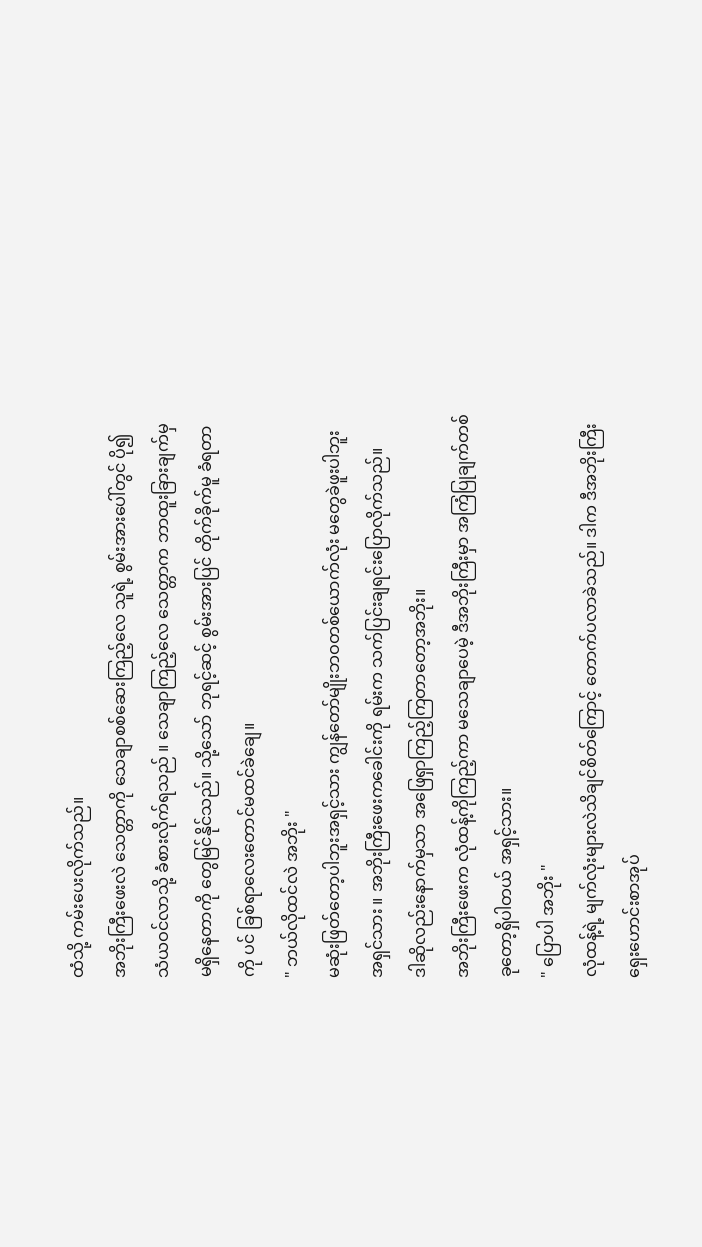ထံသို့ ကမ်းပေးလိုက်သည်။
အဘိုးကြီးဖေးလဲ သေတ္တာကို သေချာစစ်ဆေးကြည့်လေ သူရဲ့ စွမ်းအားပေါ်တွင် ပို၍ သံယဝင်လာသို့ ခံစားလိုက်ရသည် ။ သေချာကြည့်လေ သေတ္တာက ဘာထူးခြားချက်မှမရှိနေတာကို တွေမြင်နိုင်သည်။ သို့သော် ဘုရင့်ဆင့် စွမ်းအားပြင် တိုက်ခိုက်မူ ခံရတာကို ပင် ခြစ်ရာလေးတောင်မထင်ခဲချေ။
" ဘယ်လိုထင်လဲ အဘိုး "
မဆုံးဖြတ်တော့ပါဘူးအရှင့်သား ကျွန်တော်မျိုးဘဝတစ်ယောက်လုံး မတွေခဲဖူးပါဘူး အရှင်သား ။ အဘိုးကြီးဖေးကခေါင်းကို ရမ်းက သက်ပြင်းချရင်းပြောလိုက်သည်။
ဒါဆိုလည်းနောက်မှသာ အဖြေရှာကြည့်ကြတာတော့အဘိုး။
အဘိုးကြီးဖေးက လုံထန့်ကိုကြည့်ကာ မသေချာပေမဲ့ ဒီအဘိုးကြီးမှာ အကြံပြုချက်တစ်ခုတော့ရှိပါတယ် အရှင့်သား။
" ပြောပါ အဘိုး "
လုံထန့်ရဲ့ မျက်လုံးများလဲသိချင်စိတ်ကြောင့် တောက်ပလာခဲသည်။ ဒါက ဒီအဘိုးကြီး ရှေးဟောင်းစာအုပ်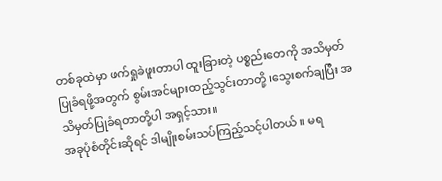တစ်ခုထဲမှာ ဖက်ရှုခဲဖူးတာပါ ထူးခြားတဲ့ ပစ္စည်းတေကို အသိမှတ်ပြုခံရဖို့အတွက် စွမ်းအင်များထည့်သွင်းတာတို့ ၊သွေးစက်ချပြီး အသိမှတ်ပြုခံရတာတို့ပါ အရှင့်သား။
အခုပုံစံတိုင်းဆိုရင် ဒါမျိုးစမ်းသပ်ကြည့်သင့်ပါတယ် ။ မရ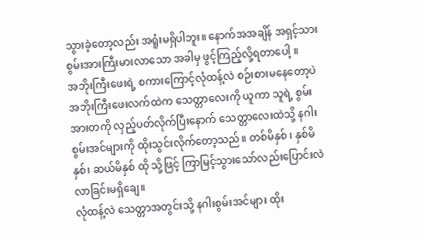သွားခဲ့တော့လည်း အရူံးမရှိပါဘူး။ နောက်အအချိန် အရှင့်သား စွမ်းအားကြီးမားလာသော အခါမှ ဖွင့်ကြည့်လို့ရတာပေါ့ ။
အဘိုးကြီးဖေးရဲ့ စကားကြောင့်လုံထန့်လဲ စဉ်းစားမနေတော့ပဲ အဘိုးကြီးဖေးလက်ထဲက သေတ္တာလေးကို ယူကာ သူရဲ့ စွမ်းအားတကို လှည့်ပတ်လိုက်ပြီးနောက် သေတ္တာလေးထဲသို့ နဂါးစွမ်းအင်များကို ထိုးသွင်းလိုက်တော့သည်။ တစ်မိနှစ် ၊ နှစ်မိနှစ်၊ ဆယ်မိနှစ် ထို သို့ဖြင့် ကြာမြင့်သွားသော်လည်းပြောင်းလဲ လာခြင်းမရှိချေ။
လုံထန့်လဲ သေတ္တာအတွင်းသို့ နဂါးစွမ်းအင်များ ထိုး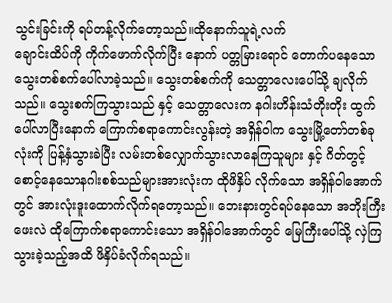သွင်းခြင်းကို ရပ်တန့်လိုက်တော့သည်။ထိုနောက်သူရဲ့လက်
ချောင်းထိပ်ကို ကိုက်ဖောက်လိုက်ပြီး နောက် ပတ္တမြားရောင် တောက်ပနေသောသွေးတစ်စက်ပေါ်လာခဲ့သည်။ သွေးတစ်စက်ကို သေတ္တာလေးပေါ်သို့ ချလိုက်သည်။ သွေးစက်ကြသွားသည် နှင့် သေတ္တာလေးက နဂါးဟိန်းသံတိုးတိုး ထွက်ပေါ်လာပြီးနောက် ကြောက်စရာကောင်းလွန်းတဲ့ အရှိန်ဝါက သွေးမြို့တော်တစ်ခုလုံးကို ပြန့်နှံသွားခဲပြီး လမ်းတစ်လျှောက်သွားလာနေကြသူများ နှင့် ဂိတ်တွင့် စောင့်နေသောနဂါးစစ်သည်များအားလုံးက ထိုဖိနှိပ် လိုက်သော အရှိန်ဝါအောက်တွင် အားလုံးဒူးထောက်လိုက်ရတော့သည်။ ဘေးနားတွင်ရပ်နေသော အဘိုးကြီးဖေးလဲ ထိုကြောက်စရာကောင်းသော အရှိန်ဝါအောက်တွင် မြေကြီးပေါ်သို့ လှဲကြသွားခဲ့သည့်အထိ ဖိနှိပ်ခံလိုက်ရသည်။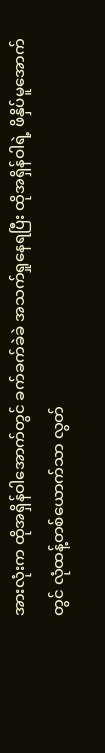အားလုံးက ထိုအရှိန်ဝါအောက်တွင် ခက်ခက်ခဲခဲ အသက်ရှုနေရပြီး ထိုအရှိန်ဝါရဲ့ ဖိနှိပ်မူအောက်တွင် လုံထန့်တစ်ယောက်သာ လွတ်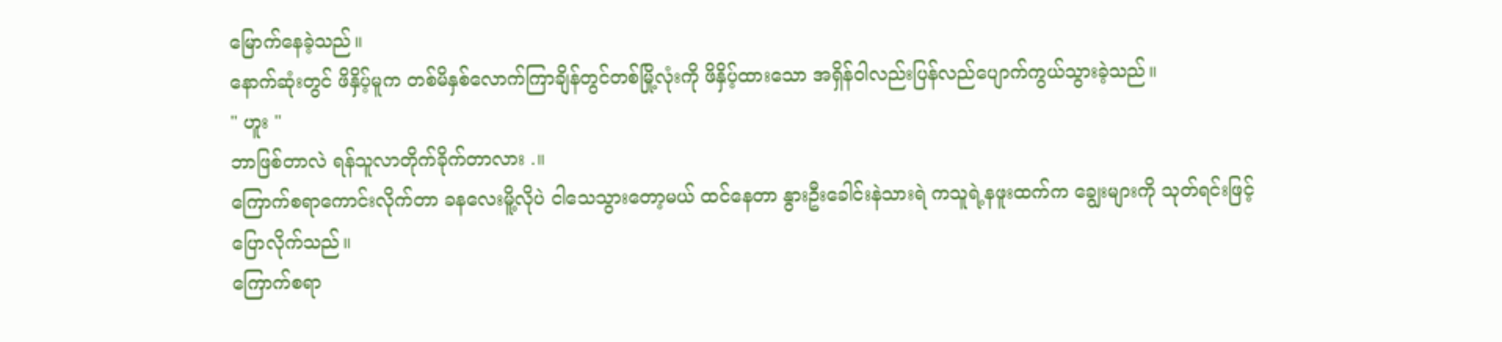မြောက်နေခဲ့သည်။
နောက်ဆုံးတွင် ဖိနှိပ့်မူက တစ်မိနှစ်လောက်ကြာချိန်တွင်တစ်မြို့လုံးကို ဖိနှိပ့်ထားသော အရှိန်ဝါလည်းပြန်လည်ပျောက်ကွယ်သွားခဲ့သည်။
" ဟူး "
ဘာဖြစ်တာလဲ ရန်သူလာတိုက်ခိုက်တာလား .။
ကြောက်စရာကောင်းလိုက်တာ ခနလေးမိူ့လိုပဲ ငါသေသွားတော့မယ် ထင်နေတာ နွားဦးခေါင်းနဲသားရဲ ကသူရဲ့နဖူးထက်က ချွေးများကို သုတ်ရင်းဖြင့်ပြောလိုက်သည်။
ကြောက်စရာ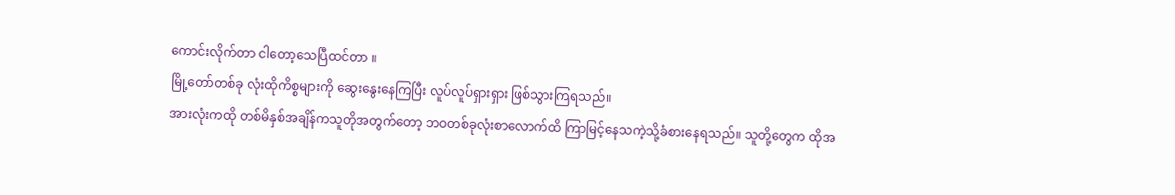ကောင်းလိုက်တာ ငါတော့သေပြီထင်တာ ။
မြို့တော်တစ်ခု လုံးထိုကိစ္စများကို ဆွေးနွေးနေကြပြီး လူပ်လူပ်ရှားရှား ဖြစ်သွားကြရသည်။
အားလုံးကထို တစ်မိနှစ်အချိန်ကသူတိုအတွက်တော့ ဘဝတစ်ခုလုံးစာလောက်ထိ ကြာမြင့်နေသကဲ့သို့ခံစားနေရသည်။ သူတို့တွေက ထိုအ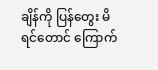ချိန်ကို ပြန်တွေး မိရင်တောင် ကြောက်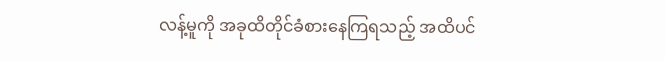လန့်မူကို အခုထိတိုင်ခံစားနေကြရသည့် အထိပင်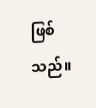ဖြစ်သည်။